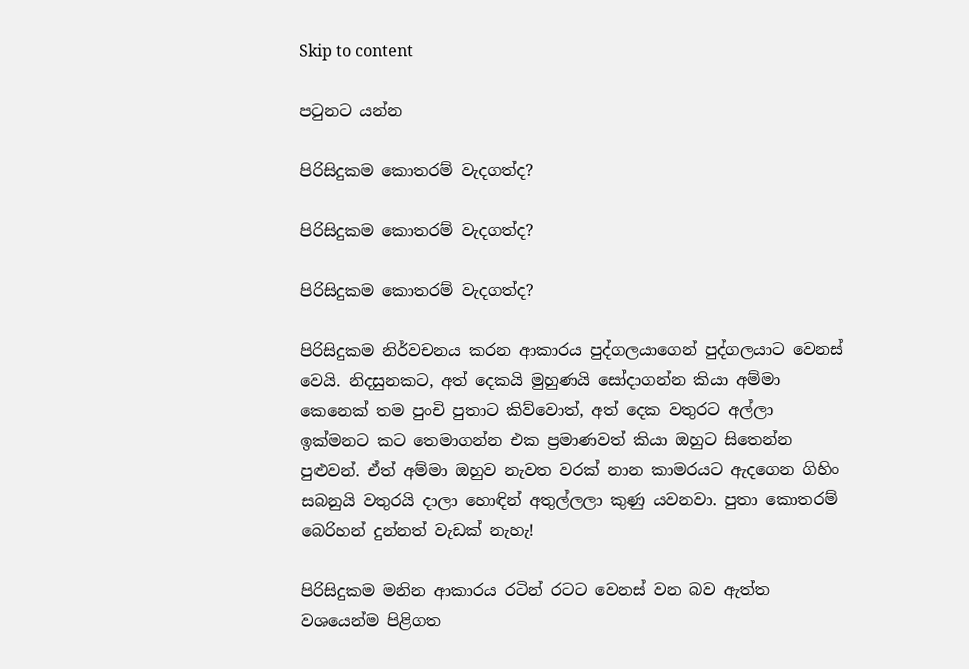Skip to content

පටුනට යන්න

පිරිසිදුකම කොතරම් වැදගත්ද?

පිරිසිදුකම කොතරම් වැදගත්ද?

පිරිසිදුකම කොතරම් වැදගත්ද?

පිරිසිදුකම නිර්වචනය කරන ආකාරය පුද්ගලයාගෙන් පුද්ගලයාට වෙනස් වෙයි. නිදසුනකට, අත් දෙකයි මුහුණයි සෝදාගන්න කියා අම්මා කෙනෙක් තම පුංචි පුතාට කිව්වොත්, අත් දෙක වතුරට අල්ලා ඉක්මනට කට තෙමාගන්න එක ප්‍රමාණවත් කියා ඔහුට සිතෙන්න පුළුවන්. ඒත් අම්මා ඔහුව නැවත වරක් නාන කාමරයට ඇදගෙන ගිහිං සබනුයි වතුරයි දාලා හොඳින් අතුල්ලලා කුණු යවනවා. පුතා කොතරම් බෙරිහන් දුන්නත් වැඩක් නැහැ!

පිරිසිදුකම මනින ආකාරය රටින් රටට වෙනස් වන බව ඇත්ත වශයෙන්ම පිළිගත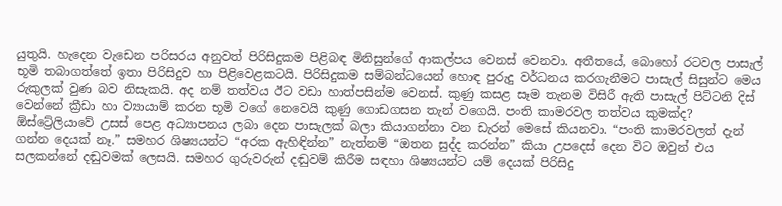යුතුයි. හැදෙන වැඩෙන පරිසරය අනුවත් පිරිසිදුකම පිළිබඳ මිනිසුන්ගේ ආකල්පය වෙනස් වෙනවා. අතීතයේ, බොහෝ රටවල පාසැල් භූමි තබාගත්තේ ඉතා පිරිසිදුව හා පිළිවෙළකටයි. පිරිසිදුකම සම්බන්ධයෙන් හොඳ පුරුදු වර්ධනය කරගැනීමට පාසැල් සිසුන්ට මෙය රුකුලක් වුණ බව නිසැකයි. අද නම් තත්වය ඊට වඩා හාත්පසින්ම වෙනස්. කුණු කසළ සෑම තැනම විසිරී ඇති පාසැල් පිට්ටනි දිස් වෙන්නේ ක්‍රීඩා හා ව්‍යායාම් කරන භූමි වගේ නෙවෙයි කුණු ගොඩගසන තැන් වගෙයි. පංති කාමරවල තත්වය කුමක්ද? ඕස්ට්‍රේලියාවේ උසස් පෙළ අධ්‍යාපනය ලබා දෙන පාසැලක් බලා කියාගන්නා වන ඩැරන් මෙසේ කියනවා. “පංති කාමරවලත් දැන් ගන්න දෙයක් නෑ.” සමහර ශිෂ්‍යයන්ට “අරක ඇහිඳින්න” නැත්නම් “ඔතන සුද්ද කරන්න” කියා උපදෙස් දෙන විට ඔවුන් එය සලකන්නේ දඬුවමක් ලෙසයි. සමහර ගුරුවරුන් දඬුවම් කිරීම සඳහා ශිෂ්‍යයන්ට යම් දෙයක් පිරිසිදු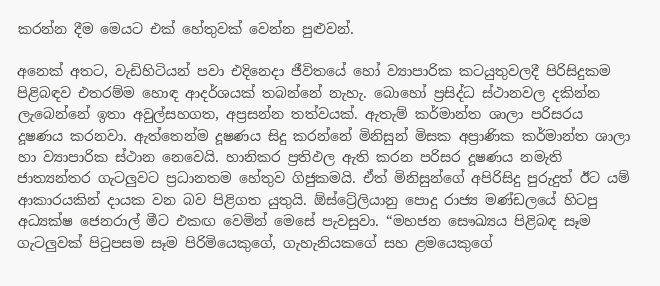කරන්න දීම මෙයට එක් හේතුවක් වෙන්න පුළුවන්.

අනෙක් අතට, වැඩිහිටියන් පවා එදිනෙදා ජීවිතයේ හෝ ව්‍යාපාරික කටයුතුවලදී පිරිසිදුකම පිළිබඳව එතරම්ම හොඳ ආදර්ශයක් තබන්නේ නැහැ. බොහෝ ප්‍රසිද්ධ ස්ථානවල දකින්න ලැබෙන්නේ ඉතා අවුල්සහගත, අප්‍රසන්න තත්වයක්. ඇතැම් කර්මාන්ත ශාලා පරිසරය දූෂණය කරනවා. ඇත්තෙන්ම දූෂණය සිදු කරන්නේ මිනිසුන් මිසක අප්‍රාණික කර්මාන්ත ශාලා හා ව්‍යාපාරික ස්ථාන නෙවෙයි. හානිකර ප්‍රතිඵල ඇති කරන පරිසර දූෂණය නමැති ජාත්‍යන්තර ගැටලුවට ප්‍රධානතම හේතුව ගිජුකමයි. ඒත් මිනිසුන්ගේ අපිරිසිදු පුරුදුත් ඊට යම් ආකාරයකින් දායක වන බව පිළිගත යුතුයි. ඕස්ට්‍රේලියානු පොදු රාජ්‍ය මණ්ඩලයේ හිටපු අධ්‍යක්ෂ ජෙනරාල් මීට එකඟ වෙමින් මෙසේ පැවසුවා. “මහජන සෞඛ්‍යය පිළිබඳ සෑම ගැටලුවක් පිටුපසම සෑම පිරිමියෙකුගේ, ගැහැනියකගේ සහ ළමයෙකුගේ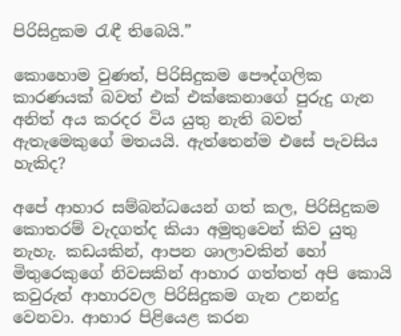පිරිසිදුකම රැඳී තිබෙයි.”

කොහොම වුණත්, පිරිසිදුකම පෞද්ගලික කාරණයක් බවත් එක් එක්කෙනාගේ පුරුදු ගැන අනිත් අය කරදර විය යුතු නැති බවත් ඇතැමෙකුගේ මතයයි. ඇත්තෙන්ම එසේ පැවසිය හැකිද?

අපේ ආහාර සම්බන්ධයෙන් ගත් කල, පිරිසිදුකම කොතරම් වැදගත්ද කියා අමුතුවෙන් කිව යුතු නැහැ. කඩයකින්, ආපන ශාලාවකින් හෝ මිතුරෙකුගේ නිවසකින් ආහාර ගත්තත් අපි කොයි කවුරුත් ආහාරවල පිරිසිදුකම ගැන උනන්දු වෙනවා. ආහාර පිළියෙළ කරන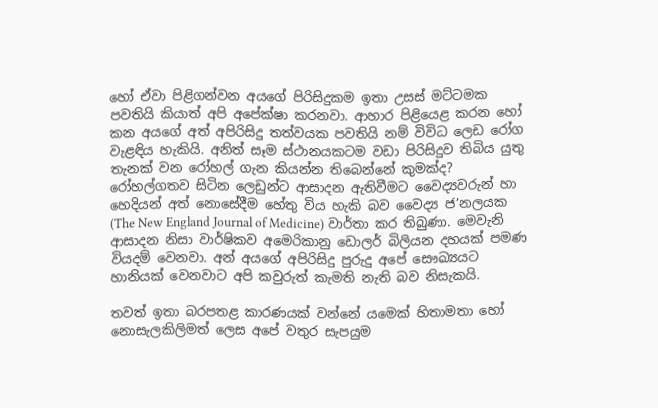හෝ ඒවා පිළිගන්වන අයගේ පිරිසිදුකම ඉතා උසස් මට්ටමක පවතියි කියාත් අපි අපේක්ෂා කරනවා. ආහාර පිළියෙළ කරන හෝ කන අයගේ අත් අපිරිසිදු තත්වයක පවතියි නම් විවිධ ලෙඩ රෝග වැළඳිය හැකියි. අනිත් සෑම ස්ථානයකටම වඩා පිරිසිදුව තිබිය යුතු තැනක් වන රෝහල් ගැන කියන්න තිබෙන්නේ කුමක්ද? රෝහල්ගතව සිටින ලෙඩුන්ට ආසාදන ඇතිවීමට වෛද්‍යවරුන් හා හෙදියන් අත් නොසේදීම හේතු විය හැකි බව වෛද්‍ය ජ’නලයක (The New England Journal of Medicine) වාර්තා කර තිබුණා. මෙවැනි ආසාදන නිසා වාර්ෂිකව අමෙරිකානු ඩොලර් බිලියන දහයක් පමණ වියදම් වෙනවා. අන් අයගේ අපිරිසිදු පුරුදු අපේ සෞඛ්‍යයට හානියක් වෙනවාට අපි කවුරුත් කැමති නැති බව නිසැකයි.

තවත් ඉතා බරපතළ කාරණයක් වන්නේ යමෙක් හිතාමතා හෝ නොසැලකිලිමත් ලෙස අපේ වතුර සැපයුම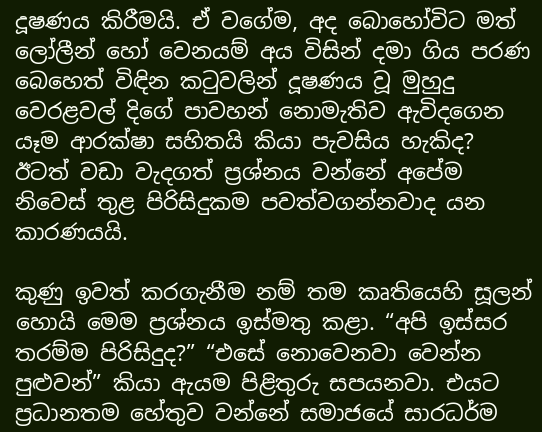දූෂණය කිරීමයි. ඒ වගේම, අද බොහෝවිට මත් ලෝලීන් හෝ වෙනයම් අය විසින් දමා ගිය පරණ බෙහෙත් විඳින කටුවලින් දූෂණය වූ මුහුදු වෙරළවල් දිගේ පාවහන් නොමැතිව ඇවිදගෙන යෑම ආරක්ෂා සහිතයි කියා පැවසිය හැකිද? ඊටත් වඩා වැදගත් ප්‍රශ්නය වන්නේ අපේම නිවෙස් තුළ පිරිසිදුකම පවත්වගන්නවාද යන කාරණයයි.

කුණු ඉවත් කරගැනීම නම් තම කෘතියෙහි සූලන් හොයි මෙම ප්‍රශ්නය ඉස්මතු කළා. “අපි ඉස්සර තරම්ම පිරිසිදුද?” “එසේ නොවෙනවා වෙන්න පුළුවන්” කියා ඇයම පිළිතුරු සපයනවා. එයට ප්‍රධානතම හේතුව වන්නේ සමාජයේ සාරධර්ම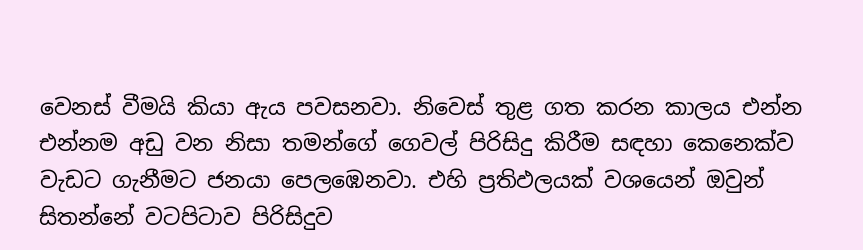වෙනස් වීමයි කියා ඇය පවසනවා. නිවෙස් තුළ ගත කරන කාලය එන්න එන්නම අඩු වන නිසා තමන්ගේ ගෙවල් පිරිසිදු කිරීම සඳහා කෙනෙක්ව වැඩට ගැනීමට ජනයා පෙලඹෙනවා. එහි ප්‍රතිඵලයක් වශයෙන් ඔවුන් සිතන්නේ වටපිටාව පිරිසිදුව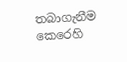තබාගැනීම කෙරෙහි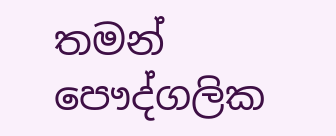තමන් පෞද්ගලික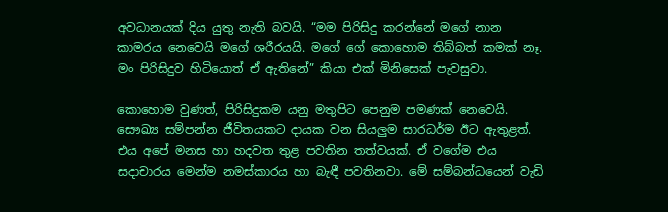අවධානයක් දිය යුතු නැති බවයි. “මම පිරිසිදු කරන්නේ මගේ නාන කාමරය නෙවෙයි මගේ ශරීරයයි. මගේ ගේ කොහොම තිබ්බත් කමක් නෑ. මං පිරිසිදුව හිටියොත් ඒ ඇතිනේ” කියා එක් මිනිසෙක් පැවසුවා.

කොහොම වුණත්, පිරිසිදුකම යනු මතුපිට පෙනුම පමණක් නෙවෙයි. සෞඛ්‍ය සම්පන්න ජීවිතයකට දායක වන සියලුම සාරධර්ම ඊට ඇතුළත්. එය අපේ මනස හා හදවත තුළ පවතින තත්වයක්. ඒ වගේම එය සදාචාරය මෙන්ම නමස්කාරය හා බැඳී පවතිනවා. මේ සම්බන්ධයෙන් වැඩි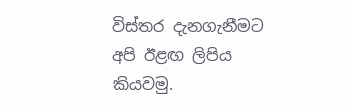විස්තර දැනගැනීමට අපි ඊළඟ ලිපිය කියවමු.